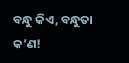ବନ୍ଧୁ କିଏ, ବନ୍ଧୁତା କ’ଣ!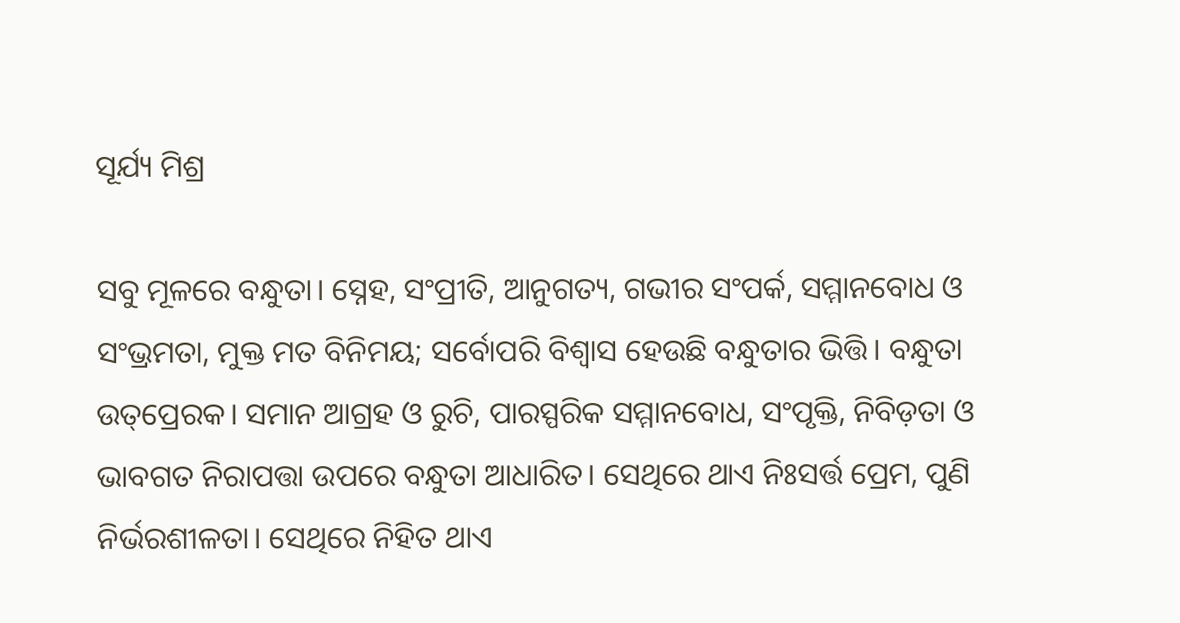ସୂର୍ଯ୍ୟ ମିଶ୍ର

ସବୁ ମୂଳରେ ବନ୍ଧୁତା। ସ୍ନେହ, ସଂପ୍ରୀତି, ଆନୁଗତ୍ୟ, ଗଭୀର ସଂପର୍କ, ସମ୍ମାନବୋଧ ଓ ସଂଭ୍ରମତା, ମୁକ୍ତ ମତ ବିନିମୟ; ସର୍ବୋପରି ବିଶ୍ବାସ ହେଉଛି ବନ୍ଧୁତାର ଭିତ୍ତି। ବନ୍ଧୁତା ଉତ୍‌ପ୍ରେରକ। ସମାନ ଆଗ୍ରହ ଓ ରୁଚି, ପାରସ୍ପରିକ ସମ୍ମାନବୋଧ, ସଂପୃକ୍ତି, ନିବିଡ଼ତା ଓ ଭାବଗତ ନିରାପତ୍ତା ଉପରେ ବନ୍ଧୁତା ଆଧାରିତ। ସେଥିରେ ଥାଏ ନିଃସର୍ତ୍ତ ପ୍ରେମ, ପୁଣି ନିର୍ଭରଶୀଳତା। ସେଥିରେ ନିହିତ ଥାଏ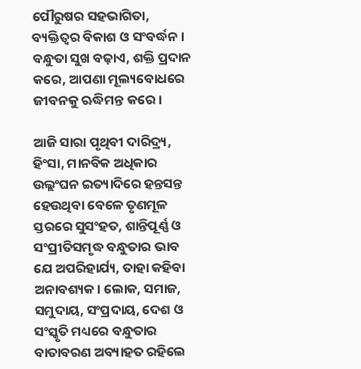ପୌରୁଷର ସହଭାଗିତା, ବ୍ୟକ୍ତିତ୍ବର ବିକାଶ ଓ ସଂବର୍ଦ୍ଧନ। ବନ୍ଧୁତା ସୁଖ ବଢ଼ାଏ, ଶକ୍ତି ପ୍ରଦାନ କରେ, ଆପଣା ମୂଲ୍ୟବୋଧରେ ଜୀବନକୁ ଋଦ୍ଧିମନ୍ତ କରେ।

ଆଜି ସାରା ପୃଥିବୀ ଦାରିଦ୍ର୍ୟ, ହିଂସା, ମାନବିକ ଅଧିକାର ଉଲ୍ଲଂଘନ ଇତ୍ୟାଦିରେ ହନ୍ତସନ୍ତ ହେଉଥିବା ବେଳେ ତୃଣମୂଳ ସ୍ତରରେ ସୁସଂହତ, ଶାନ୍ତିପୂର୍ଣ୍ଣ ଓ ସଂପ୍ରୀତିସମୃଦ୍ଧ ବନ୍ଧୁତାର ଭାବ ଯେ ଅପରିହାର୍ଯ୍ୟ, ତାହା କହିବା ଅନାବଶ୍ୟକ। ଲୋକ, ସମାଜ, ସମୁଦାୟ, ସଂପ୍ରଦାୟ, ଦେଶ ଓ ସଂସ୍କୃତି ମଧ୍ୟରେ ବନ୍ଧୁତାର ବାତାବରଣ ଅବ୍ୟାହତ ରହିଲେ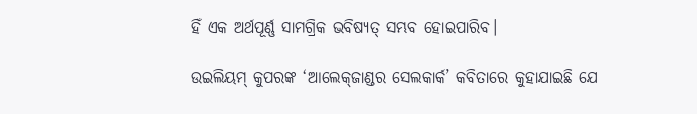ହିଁ ଏକ ଅର୍ଥପୂର୍ଣ୍ଣ ସାମଗ୍ରିକ ଭବିଷ୍ୟତ୍‌ ସମ୍ଭବ ହୋଇପାରିବ।

ଉଇଲିୟମ୍ କୁପରଙ୍କ ‘ଆଲେକ୍‌ଜାଣ୍ଡର ସେଲକାର୍କ’ କବିତାରେ କୁହାଯାଇଛି ଯେ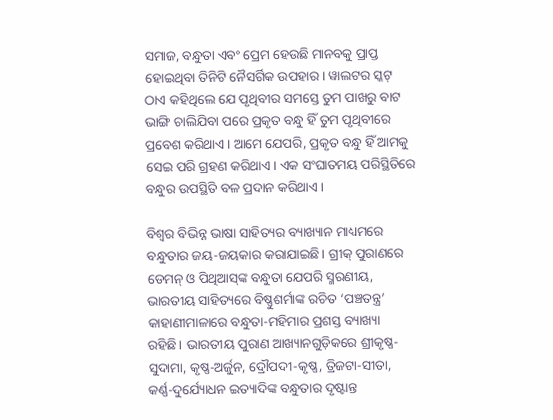ସମାଜ, ବନ୍ଧୁତା ଏବଂ ପ୍ରେମ ହେଉଛି ମାନବକୁ ପ୍ରାପ୍ତ ହୋଇଥିବା ତିନିଟି ନୈସର୍ଗିକ ଉପହାର। ୱାଲଟର ସ୍କଟ୍‌ ଠାଏ କହିଥିଲେ ଯେ ପୃଥିବୀର ସମସ୍ତେ ତୁମ ପାଖରୁ ବାଟ ଭାଙ୍ଗି ଚାଲିଯିବା ପରେ ପ୍ରକୃତ ବନ୍ଧୁ ହିଁ ତୁମ ପୃଥିବୀରେ ପ୍ରବେଶ କରିଥାଏ। ଆମେ ଯେପରି, ପ୍ରକୃତ ବନ୍ଧୁ ହିଁ ଆମକୁ ସେଇ ପରି ଗ୍ରହଣ କରିଥାଏ। ଏକ ସଂଘାତମୟ ପରିସ୍ଥିତିରେ ବନ୍ଧୁର ଉପସ୍ଥିତି ବଳ ପ୍ରଦାନ କରିଥାଏ।

ବିଶ୍ବର ବିଭିନ୍ନ ଭାଷା ସାହିତ୍ୟର ବ୍ୟାଖ୍ୟାନ ମାଧ୍ୟମରେ ବନ୍ଧୁତାର ଜୟ-ଜୟକାର କରାଯାଇଛି। ଗ୍ରୀକ୍ ପୁରାଣରେ ଡେମନ୍ ଓ ପିଥିଆସ୍‌ଙ୍କ ବନ୍ଧୁତା ଯେପରି ସ୍ମରଣୀୟ, ଭାରତୀୟ ସାହିତ୍ୟରେ ବିଷ୍ଣୁଶର୍ମାଙ୍କ ରଚିତ ‘ପଞ୍ଚତନ୍ତ୍ର’ କାହାଣୀମାଳାରେ ବନ୍ଧୁତା-ମହିମାର ପ୍ରଶସ୍ତ ବ୍ୟାଖ୍ୟା ରହିଛି। ଭାରତୀୟ ପୁରାଣ ଆଖ୍ୟାନଗୁଡ଼ିକରେ ଶ୍ରୀକୃଷ୍ଣ-ସୁଦାମା, କୃଷ୍ଣ-ଅର୍ଜୁନ, ଦ୍ରୌପଦୀ-କୃଷ୍ଣ, ତ୍ରିଜଟା-ସୀତା, କର୍ଣ୍ଣ-ଦୁର୍ଯ୍ୟୋଧନ ଇତ୍ୟାଦିଙ୍କ ବନ୍ଧୁତାର ଦୃଷ୍ଟାନ୍ତ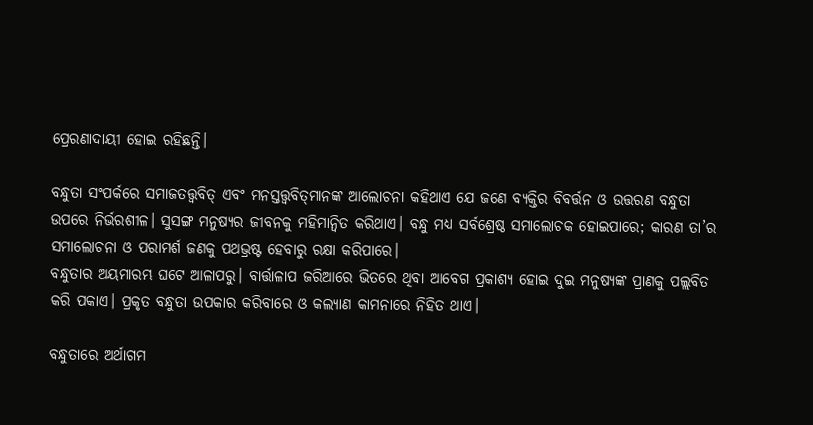ପ୍ରେରଣାଦାୟୀ ହୋଇ ରହିଛନ୍ତି।

ବନ୍ଧୁତା ସଂପର୍କରେ ସମାଜତତ୍ତ୍ୱବିତ୍ ଏବଂ ମନସ୍ତତ୍ତ୍ୱବିତ୍‌ମାନଙ୍କ ଆଲୋଚନା କହିଥାଏ ଯେ ଜଣେ ବ୍ୟକ୍ତିର ବିବର୍ତ୍ତନ ଓ ଉତ୍ତରଣ ବନ୍ଧୁତା ଉପରେ ନିର୍ଭରଶୀଳ। ସୁସଙ୍ଗ ମନୁ‌ଷ୍ୟର ଜୀବନକୁ ମହିମାନ୍ବିତ କରିଥାଏ। ବନ୍ଧୁ ମଧ୍ୟ ସର୍ବଶ୍ରେଷ୍ଠ ସମାଲୋଚକ ହୋଇପାରେ; କାରଣ ତା’ର ସମାଲୋଚନା ଓ ପରାମର୍ଶ ଜଣକୁ ପଥଭ୍ରଷ୍ଟ ହେବାରୁ ରକ୍ଷା କରିପାରେ।
ବନ୍ଧୁତାର ଅୟମାରମ୍ଭ ଘଟେ ଆଳାପରୁ। ବାର୍ତ୍ତାଳାପ ଜରିଆରେ ଭିତରେ ଥିବା ଆବେଗ ପ୍ରକାଶ୍ୟ ହୋଇ ଦୁଇ ମନୁଷ୍ୟଙ୍କ ପ୍ରାଣକୁ ପଲ୍ଲବିତ କରି ପକାଏ। ପ୍ରକୃତ ବନ୍ଧୁତା ଉପକାର କରିବାରେ ଓ କଲ୍ୟାଣ କାମନାରେ ନିହିତ ଥାଏ।

ବନ୍ଧୁତାରେ ଅର୍ଥାଗମ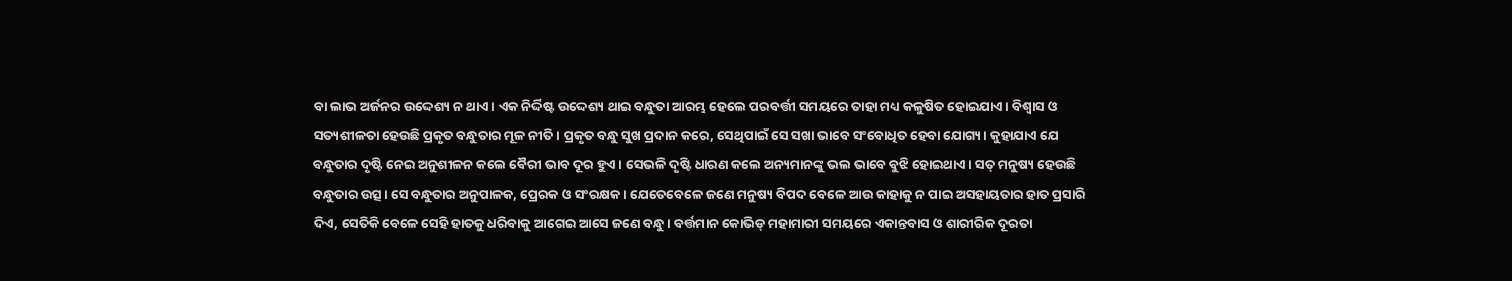ବା ଲାଭ ଅର୍ଜନର ଉଦ୍ଦେଶ୍ୟ ନ ଥାଏ। ଏକ ନିର୍ଦ୍ଦିଷ୍ଟ ଉଦ୍ଦେଶ୍ୟ ଥାଇ ବନ୍ଧୁତା ଆରମ୍ଭ ହେଲେ ପରବର୍ତ୍ତୀ ସମୟରେ ତାହା ମଧ୍ୟ କଳୁଷିତ ହୋଇଯାଏ। ବିଶ୍ବାସ ଓ ସତ୍ୟଶୀଳତା ହେଉଛି ପ୍ରକୃତ ବନ୍ଧୁତାର ମୂଳ ନୀତି। ପ୍ରକୃତ ବନ୍ଧୁ ସୁଖ ପ୍ରଦାନ କରେ, ସେଥିପାଇଁ ସେ ସଖା ଭାବେ ସଂବୋଧିତ ହେବା ଯୋଗ୍ୟ। କୁହାଯାଏ ଯେ ବନ୍ଧୁତାର ଦୃଷ୍ଟି ନେଇ ଅନୁଶୀଳନ କଲେ ବୈରୀ ଭାବ ଦୂର ହୁଏ। ସେଭଳି ଦୃଷ୍ଟି ଧାରଣ କଲେ ଅନ୍ୟମାନଙ୍କୁ ଭଲ ଭାବେ ବୁଝି ହୋଇଥାଏ। ସତ୍‌ ମନୁଷ୍ୟ ହେଉଛି ବନ୍ଧୁତାର ଉତ୍ସ। ସେ ବନ୍ଧୁତାର ଅନୁପାଳକ, ପ୍ରେରକ ଓ ସଂରକ୍ଷକ। ଯେତେବେଳେ ଜଣେ ମନୁଷ୍ୟ ବିପଦ ବେଳେ ଆଉ କାହାକୁ ନ ପାଇ ଅସହାୟତାର ହାତ ପ୍ରସାରି ଦିଏ, ସେତିକି ବେଳେ ସେହି ହାତକୁ ଧରିବାକୁ ଆଗେଇ ଆସେ ଜଣେ ବନ୍ଧୁ। ବର୍ତ୍ତମାନ କୋଭିଡ୍‌ ମହାମାରୀ ସମୟରେ ଏକାନ୍ତବାସ ଓ ଶାରୀରିକ ଦୂରତା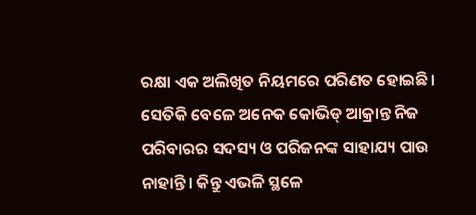ରକ୍ଷା ଏକ ଅଲିଖିତ ନିୟମରେ ପରିଣତ ହୋଇଛି। ସେତିକି ବେଳେ ଅନେକ କୋଭିଡ୍‌ ଆକ୍ରାନ୍ତ ନିଜ ପରିବାରର ସଦସ୍ୟ ଓ ପରିଜନଙ୍କ ସାହାଯ୍ୟ ପାଉ ନାହାନ୍ତି। କିନ୍ତୁ ଏଭଳି ସ୍ଥଳେ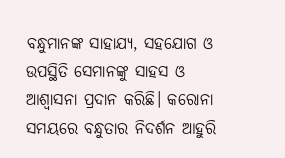ବନ୍ଧୁମାନଙ୍କ ସାହାଯ୍ୟ, ସହଯୋଗ ଓ ଉପସ୍ଥିତି ସେମାନଙ୍କୁ ସାହସ ଓ ଆଶ୍ବାସନା ପ୍ରଦାନ କରିଛି। କରୋନା ସମୟରେ ବନ୍ଧୁତାର ନିଦର୍ଶନ ଆହୁରି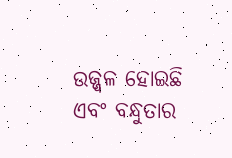ଉଜ୍ଜ୍ବଳ ହୋଇଛି ଏବଂ ବନ୍ଧୁତାର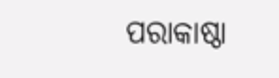ପରାକା‌ଷ୍ଠା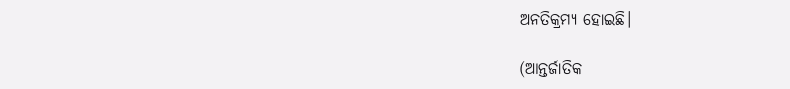ଅନତିକ୍ରମ୍ୟ ହୋଇଛି।

(ଆନ୍ତର୍ଜାତିକ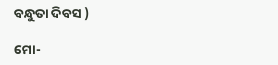ବନ୍ଧୁତା ଦିବସ )

ମୋ-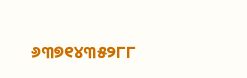୬୩୭୧୪୩୫୨୮୮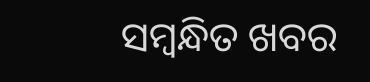ସମ୍ବନ୍ଧିତ ଖବର